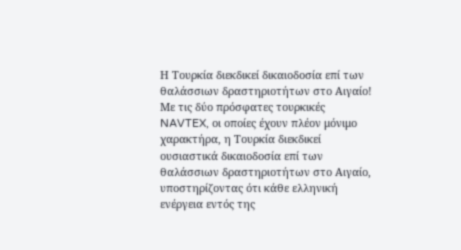Η Τουρκία διεκδικεί δικαιοδοσία επί των θαλάσσιων δραστηριοτήτων στο Αιγαίο!
Με τις δύο πρόσφατες τουρκικές NAVTEX, οι οποίες έχουν πλέον μόνιμο χαρακτήρα, η Τουρκία διεκδικεί ουσιαστικά δικαιοδοσία επί των θαλάσσιων δραστηριοτήτων στο Αιγαίο, υποστηρίζοντας ότι κάθε ελληνική ενέργεια εντός της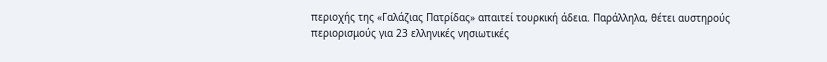περιοχής της «Γαλάζιας Πατρίδας» απαιτεί τουρκική άδεια. Παράλληλα, θέτει αυστηρούς περιορισμούς για 23 ελληνικές νησιωτικές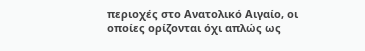περιοχές στο Ανατολικό Αιγαίο, οι οποίες ορίζονται όχι απλώς ως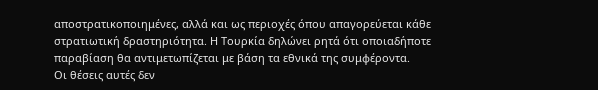αποστρατικοποιημένες, αλλά και ως περιοχές όπου απαγορεύεται κάθε στρατιωτική δραστηριότητα. Η Τουρκία δηλώνει ρητά ότι οποιαδήποτε παραβίαση θα αντιμετωπίζεται με βάση τα εθνικά της συμφέροντα.
Οι θέσεις αυτές δεν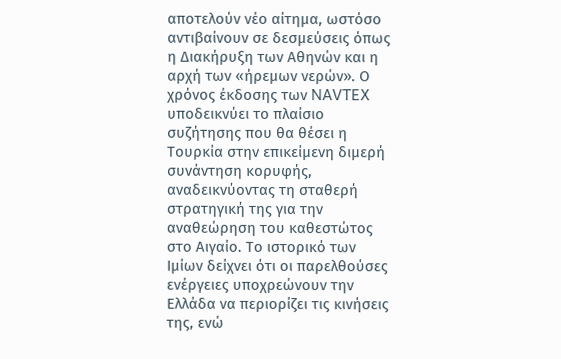αποτελούν νέο αίτημα, ωστόσο αντιβαίνουν σε δεσμεύσεις όπως η Διακήρυξη των Αθηνών και η αρχή των «ήρεμων νερών». Ο χρόνος έκδοσης των NAVTEX υποδεικνύει το πλαίσιο συζήτησης που θα θέσει η Τουρκία στην επικείμενη διμερή συνάντηση κορυφής, αναδεικνύοντας τη σταθερή στρατηγική της για την αναθεώρηση του καθεστώτος στο Αιγαίο. Το ιστορικό των Ιμίων δείχνει ότι οι παρελθούσες ενέργειες υποχρεώνουν την Ελλάδα να περιορίζει τις κινήσεις της, ενώ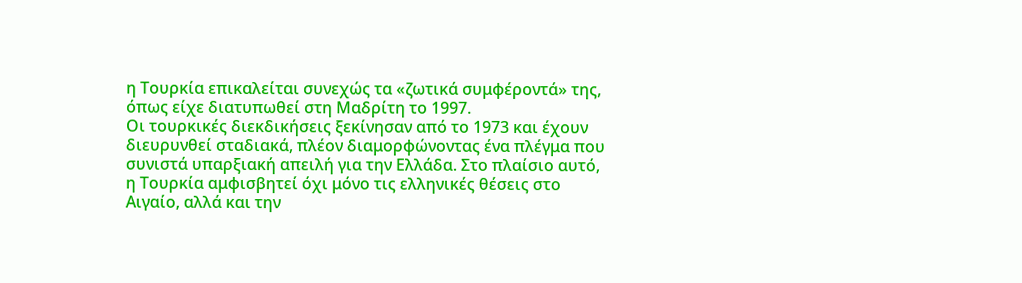η Τουρκία επικαλείται συνεχώς τα «ζωτικά συμφέροντά» της, όπως είχε διατυπωθεί στη Μαδρίτη το 1997.
Οι τουρκικές διεκδικήσεις ξεκίνησαν από το 1973 και έχουν διευρυνθεί σταδιακά, πλέον διαμορφώνοντας ένα πλέγμα που συνιστά υπαρξιακή απειλή για την Ελλάδα. Στο πλαίσιο αυτό, η Τουρκία αμφισβητεί όχι μόνο τις ελληνικές θέσεις στο Αιγαίο, αλλά και την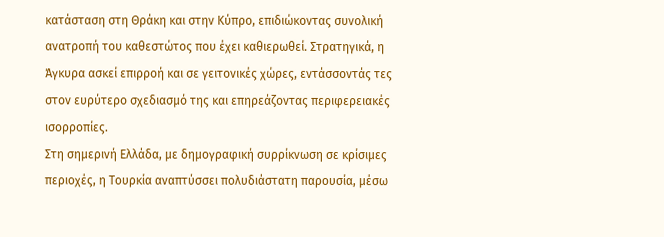κατάσταση στη Θράκη και στην Κύπρο, επιδιώκοντας συνολική ανατροπή του καθεστώτος που έχει καθιερωθεί. Στρατηγικά, η Άγκυρα ασκεί επιρροή και σε γειτονικές χώρες, εντάσσοντάς τες στον ευρύτερο σχεδιασμό της και επηρεάζοντας περιφερειακές ισορροπίες.
Στη σημερινή Ελλάδα, με δημογραφική συρρίκνωση σε κρίσιμες περιοχές, η Τουρκία αναπτύσσει πολυδιάστατη παρουσία, μέσω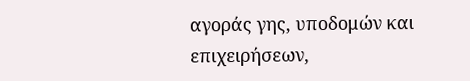αγοράς γης, υποδομών και επιχειρήσεων,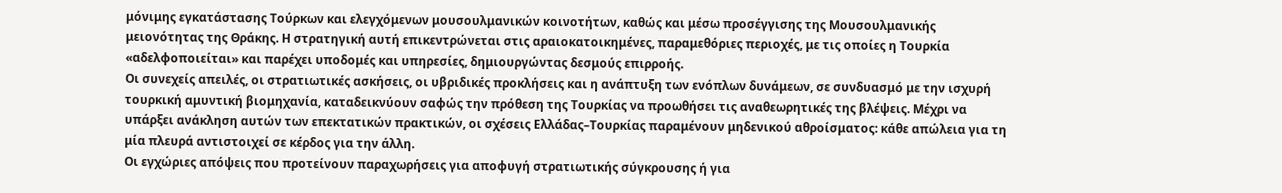μόνιμης εγκατάστασης Τούρκων και ελεγχόμενων μουσουλμανικών κοινοτήτων, καθώς και μέσω προσέγγισης της Μουσουλμανικής μειονότητας της Θράκης. Η στρατηγική αυτή επικεντρώνεται στις αραιοκατοικημένες, παραμεθόριες περιοχές, με τις οποίες η Τουρκία «αδελφοποιείται» και παρέχει υποδομές και υπηρεσίες, δημιουργώντας δεσμούς επιρροής.
Οι συνεχείς απειλές, οι στρατιωτικές ασκήσεις, οι υβριδικές προκλήσεις και η ανάπτυξη των ενόπλων δυνάμεων, σε συνδυασμό με την ισχυρή τουρκική αμυντική βιομηχανία, καταδεικνύουν σαφώς την πρόθεση της Τουρκίας να προωθήσει τις αναθεωρητικές της βλέψεις. Μέχρι να υπάρξει ανάκληση αυτών των επεκτατικών πρακτικών, οι σχέσεις Ελλάδας–Τουρκίας παραμένουν μηδενικού αθροίσματος: κάθε απώλεια για τη μία πλευρά αντιστοιχεί σε κέρδος για την άλλη.
Οι εγχώριες απόψεις που προτείνουν παραχωρήσεις για αποφυγή στρατιωτικής σύγκρουσης ή για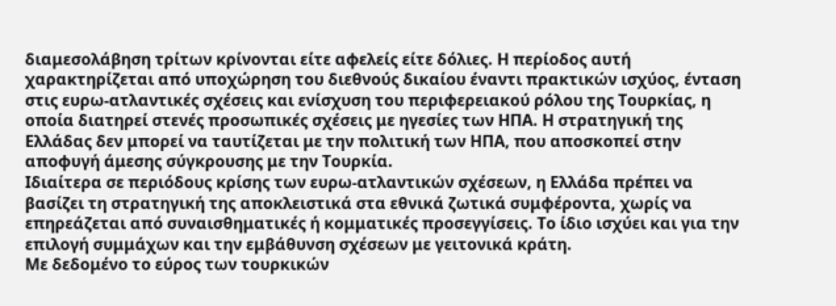διαμεσολάβηση τρίτων κρίνονται είτε αφελείς είτε δόλιες. Η περίοδος αυτή χαρακτηρίζεται από υποχώρηση του διεθνούς δικαίου έναντι πρακτικών ισχύος, ένταση στις ευρω-ατλαντικές σχέσεις και ενίσχυση του περιφερειακού ρόλου της Τουρκίας, η οποία διατηρεί στενές προσωπικές σχέσεις με ηγεσίες των ΗΠΑ. Η στρατηγική της Ελλάδας δεν μπορεί να ταυτίζεται με την πολιτική των ΗΠΑ, που αποσκοπεί στην αποφυγή άμεσης σύγκρουσης με την Τουρκία.
Ιδιαίτερα σε περιόδους κρίσης των ευρω-ατλαντικών σχέσεων, η Ελλάδα πρέπει να βασίζει τη στρατηγική της αποκλειστικά στα εθνικά ζωτικά συμφέροντα, χωρίς να επηρεάζεται από συναισθηματικές ή κομματικές προσεγγίσεις. Το ίδιο ισχύει και για την επιλογή συμμάχων και την εμβάθυνση σχέσεων με γειτονικά κράτη.
Με δεδομένο το εύρος των τουρκικών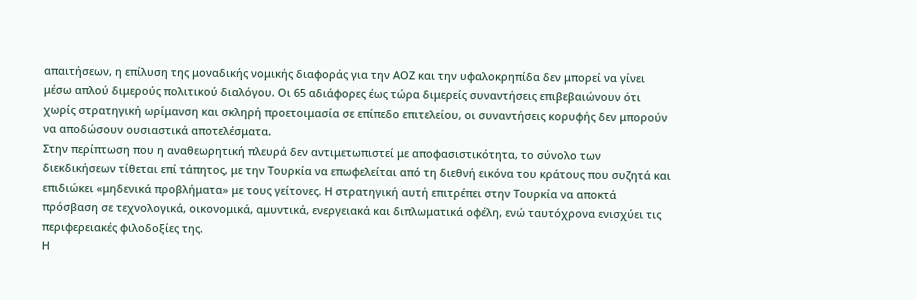απαιτήσεων, η επίλυση της μοναδικής νομικής διαφοράς για την ΑΟΖ και την υφαλοκρηπίδα δεν μπορεί να γίνει μέσω απλού διμερούς πολιτικού διαλόγου. Οι 65 αδιάφορες έως τώρα διμερείς συναντήσεις επιβεβαιώνουν ότι χωρίς στρατηγική ωρίμανση και σκληρή προετοιμασία σε επίπεδο επιτελείου, οι συναντήσεις κορυφής δεν μπορούν να αποδώσουν ουσιαστικά αποτελέσματα.
Στην περίπτωση που η αναθεωρητική πλευρά δεν αντιμετωπιστεί με αποφασιστικότητα, το σύνολο των διεκδικήσεων τίθεται επί τάπητος, με την Τουρκία να επωφελείται από τη διεθνή εικόνα του κράτους που συζητά και επιδιώκει «μηδενικά προβλήματα» με τους γείτονες. Η στρατηγική αυτή επιτρέπει στην Τουρκία να αποκτά πρόσβαση σε τεχνολογικά, οικονομικά, αμυντικά, ενεργειακά και διπλωματικά οφέλη, ενώ ταυτόχρονα ενισχύει τις περιφερειακές φιλοδοξίες της.
Η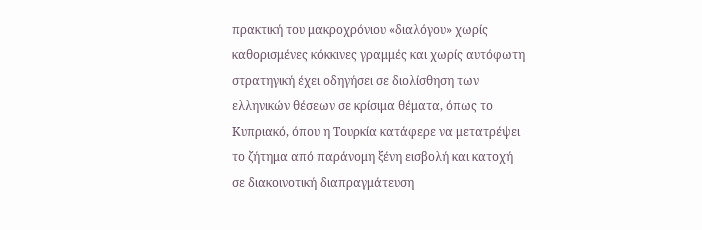πρακτική του μακροχρόνιου «διαλόγου» χωρίς καθορισμένες κόκκινες γραμμές και χωρίς αυτόφωτη στρατηγική έχει οδηγήσει σε διολίσθηση των ελληνικών θέσεων σε κρίσιμα θέματα, όπως το Κυπριακό, όπου η Τουρκία κατάφερε να μετατρέψει το ζήτημα από παράνομη ξένη εισβολή και κατοχή σε διακοινοτική διαπραγμάτευση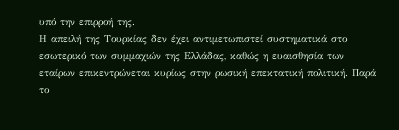υπό την επιρροή της.
Η απειλή της Τουρκίας δεν έχει αντιμετωπιστεί συστηματικά στο εσωτερικό των συμμαχιών της Ελλάδας, καθώς η ευαισθησία των εταίρων επικεντρώνεται κυρίως στην ρωσική επεκτατική πολιτική. Παρά το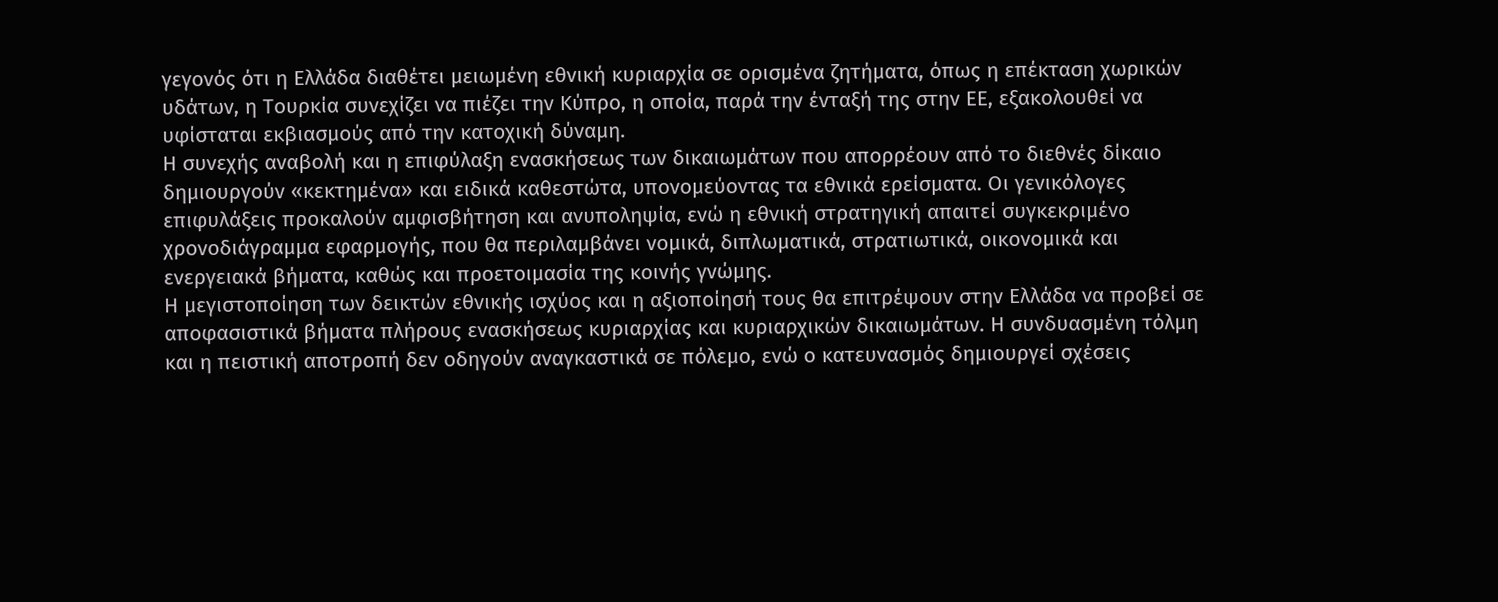γεγονός ότι η Ελλάδα διαθέτει μειωμένη εθνική κυριαρχία σε ορισμένα ζητήματα, όπως η επέκταση χωρικών υδάτων, η Τουρκία συνεχίζει να πιέζει την Κύπρο, η οποία, παρά την ένταξή της στην ΕΕ, εξακολουθεί να υφίσταται εκβιασμούς από την κατοχική δύναμη.
Η συνεχής αναβολή και η επιφύλαξη ενασκήσεως των δικαιωμάτων που απορρέουν από το διεθνές δίκαιο δημιουργούν «κεκτημένα» και ειδικά καθεστώτα, υπονομεύοντας τα εθνικά ερείσματα. Οι γενικόλογες επιφυλάξεις προκαλούν αμφισβήτηση και ανυποληψία, ενώ η εθνική στρατηγική απαιτεί συγκεκριμένο χρονοδιάγραμμα εφαρμογής, που θα περιλαμβάνει νομικά, διπλωματικά, στρατιωτικά, οικονομικά και ενεργειακά βήματα, καθώς και προετοιμασία της κοινής γνώμης.
Η μεγιστοποίηση των δεικτών εθνικής ισχύος και η αξιοποίησή τους θα επιτρέψουν στην Ελλάδα να προβεί σε αποφασιστικά βήματα πλήρους ενασκήσεως κυριαρχίας και κυριαρχικών δικαιωμάτων. Η συνδυασμένη τόλμη και η πειστική αποτροπή δεν οδηγούν αναγκαστικά σε πόλεμο, ενώ ο κατευνασμός δημιουργεί σχέσεις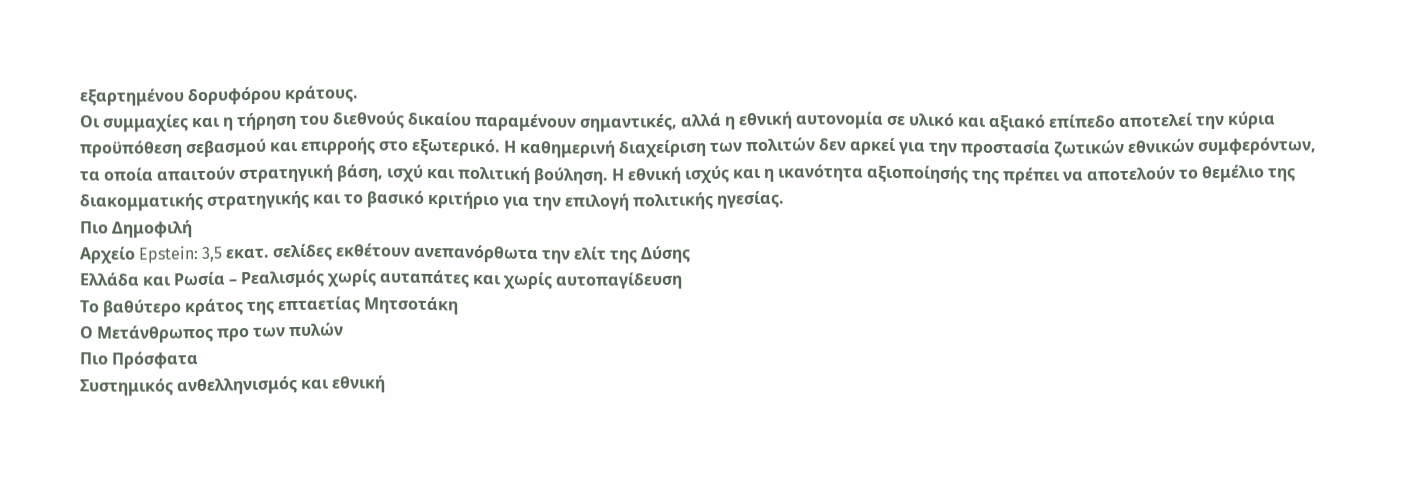εξαρτημένου δορυφόρου κράτους.
Οι συμμαχίες και η τήρηση του διεθνούς δικαίου παραμένουν σημαντικές, αλλά η εθνική αυτονομία σε υλικό και αξιακό επίπεδο αποτελεί την κύρια προϋπόθεση σεβασμού και επιρροής στο εξωτερικό. Η καθημερινή διαχείριση των πολιτών δεν αρκεί για την προστασία ζωτικών εθνικών συμφερόντων, τα οποία απαιτούν στρατηγική βάση, ισχύ και πολιτική βούληση. Η εθνική ισχύς και η ικανότητα αξιοποίησής της πρέπει να αποτελούν το θεμέλιο της διακομματικής στρατηγικής και το βασικό κριτήριο για την επιλογή πολιτικής ηγεσίας.
Πιο Δημοφιλή
Αρχείο Epstein: 3,5 εκατ. σελίδες εκθέτουν ανεπανόρθωτα την ελίτ της Δύσης
Ελλάδα και Ρωσία – Ρεαλισμός χωρίς αυταπάτες και χωρίς αυτοπαγίδευση
Το βαθύτερο κράτος της επταετίας Μητσοτάκη
Ο Μετάνθρωπος προ των πυλών
Πιο Πρόσφατα
Συστημικός ανθελληνισμός και εθνική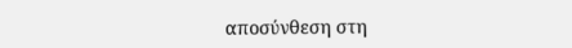αποσύνθεση στη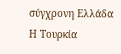σύγχρονη Ελλάδα
Η Τουρκία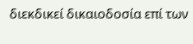διεκδικεί δικαιοδοσία επί των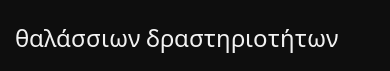θαλάσσιων δραστηριοτήτων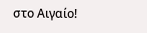στο Αιγαίο!